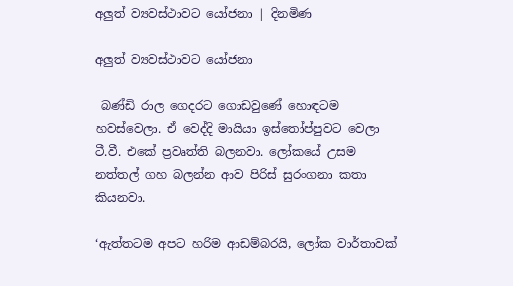අලුත් ව්‍යවස්ථාවට යෝජනා | දිනමිණ

අලුත් ව්‍යවස්ථාවට යෝජනා

 බණ්ඩි රාල ගෙදරට ගොඩවුණේ හොඳටම හවස්වෙලා. ඒ වෙද්දි මායියා ඉස්තෝප්පුවට වෙලා ටී.වී. එකේ ප්‍රවෘත්ති බලනවා. ලෝකයේ උසම නත්තල් ගහ බලන්න ආව පිරිස් සුරංගනා කතා කියනවා.

‘ඇත්තටම අපට හරිම ආඩම්බරයි, ලෝක වාර්තාවක්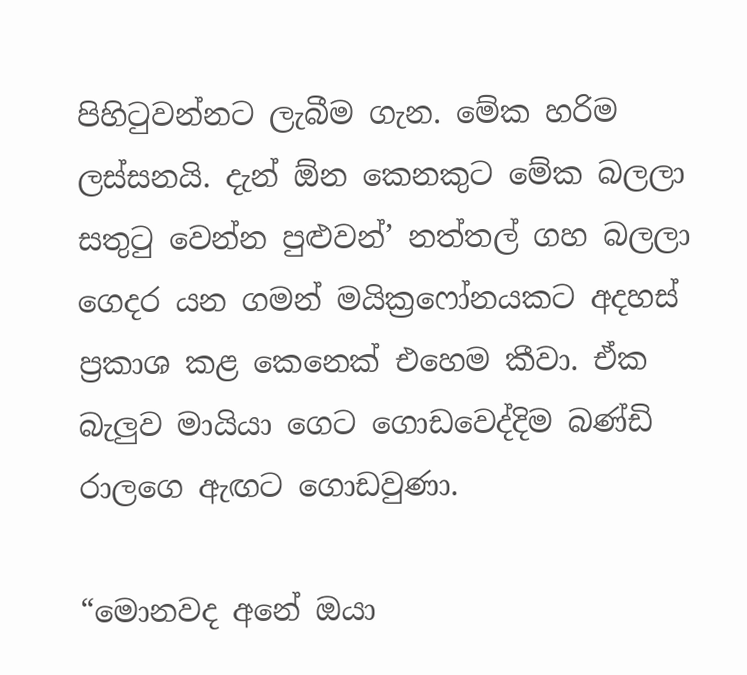පිහිටුවන්නට ලැබීම ගැන. මේක හරිම ලස්සනයි. දැන් ඕන කෙනකුට මේක බලලා සතුටු වෙන්න පුළුවන්’ නත්තල් ගහ බලලා ගෙදර යන ගමන් මයික්‍රෆෝනයකට අදහස් ප්‍රකාශ කළ කෙනෙක් එහෙම කීවා. ඒක බැලුව මායියා ගෙට ගොඩවෙද්දිම බණ්ඩි රාලගෙ ඇඟට ගොඩවුණා.

“මොනවද අනේ ඔයා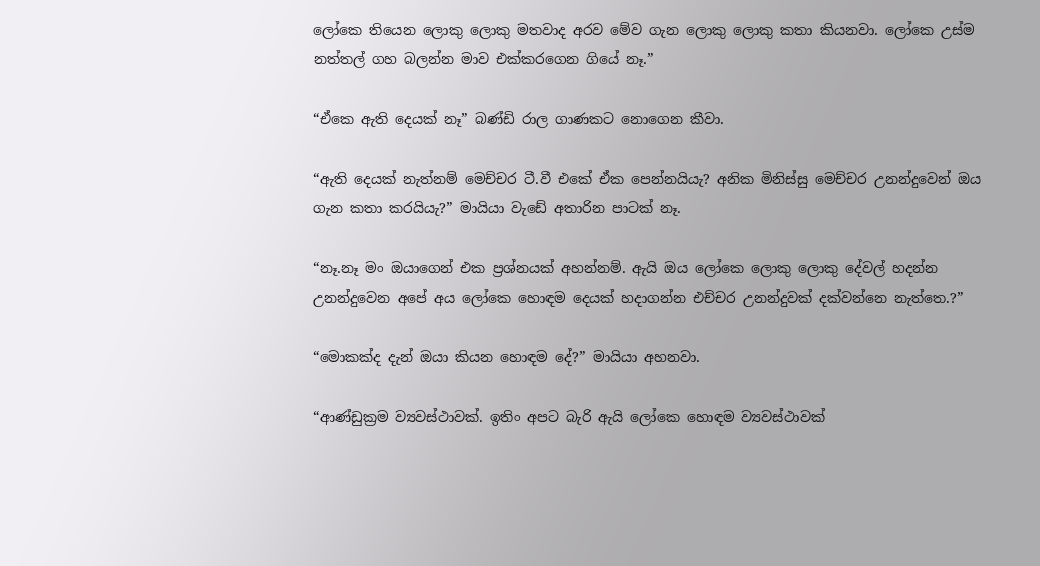ලෝකෙ තියෙන ලොකු ලොකු මතවාද අරව මේව ගැන ලොකු ලොකු කතා කියනවා. ලෝකෙ උස්ම නත්තල් ගහ බලන්න මාව එක්කරගෙන ගියේ නෑ.”

“ඒකෙ ඇති දෙයක් නෑ” බණ්ඩි රාල ගාණකට නොගෙන කීවා.

“ඇති දෙයක් නැත්නම් මෙච්චර ටී.වී එකේ ඒක පෙන්නයියැ? අනික මිනිස්සු මෙච්චර උනන්දුවෙන් ඔය ගැන කතා කරයියැ?” මායියා වැඩේ අතාරින පාටක් නෑ.

“නෑ.නෑ මං ඔයාගෙන් එක ප්‍රශ්නයක් අහන්නම්. ඇයි ඔය ලෝකෙ ලොකු ලොකු දේවල් හදන්න උනන්දුවෙන අපේ අය ලෝකෙ හොඳම දෙයක් හදාගන්න එච්චර උනන්දුවක් දක්වන්නෙ නැත්තෙ.?”

“මොකක්ද දැන් ඔයා කියන හොඳම දේ?” මායියා අහනවා.

“ආණ්ඩුක්‍රම ව්‍යවස්ථාවක්. ඉතිං අපට බැරි ඇයි ලෝකෙ හොඳම ව්‍යවස්ථාවක්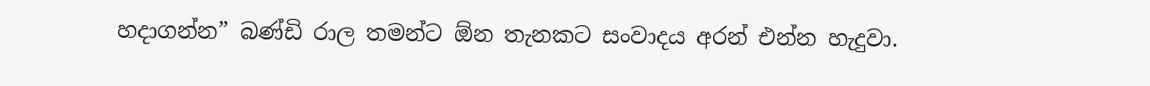හදාගන්න” බණ්ඩි රාල තමන්ට ඕන තැනකට සංවාදය අරන් එන්න හැදුවා.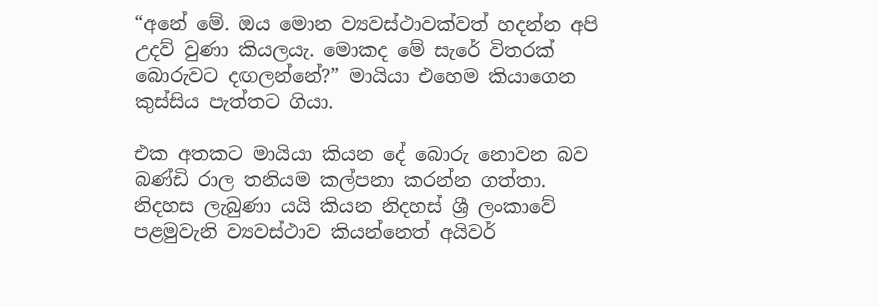“අනේ මේ. ඔය මොන ව්‍යවස්ථාවක්වත් හදන්න අපි උදව් වුණා කියලයැ. මොකද මේ සැරේ විතරක් බොරුවට දඟලන්නේ?” මායියා එහෙම කියාගෙන කුස්සිය පැත්තට ගියා.

එක අතකට මායියා කියන දේ බොරු නොවන බව බණ්ඩි රාල තනියම කල්පනා කරන්න ගත්තා. නිදහස ලැබුණා යයි කියන නිදහස් ශ්‍රී ලංකාවේ පළමුවැනි ව්‍යවස්ථාව කියන්නෙත් අයිවර්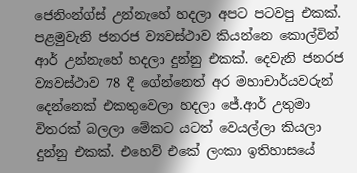ජෙනිංන්ග්ස් උන්නැහේ හදලා අපට පටවපු එකක්. පළමුවැනි ජනරජ ව්‍යවස්ථාව කියන්නෙ කොල්වින් ආර් උන්නැහේ හදලා දුන්නු එකක්. දෙවැනි ජනරජ ව්‍යවස්ථාව 78 දී ගේන්නෙත් අර මහාචාර්යවරුන් දෙන්නෙක් එකතු‍වෙලා හදලා ජේ.ආර් උතුමා විතරක් බලලා මේකට යටත් වෙයල්ලා කියලා දුන්නු එකක්. එහෙව් එකේ ලංකා ඉතිහාසයේ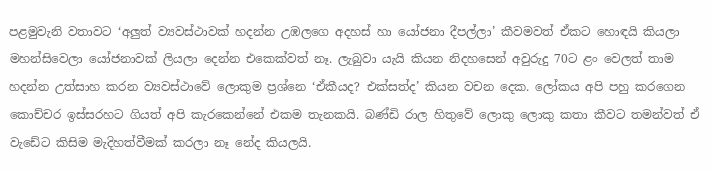පළමුවැනි වතාවට ‘අලුත් ව්‍යවස්ථාවක් හදන්න උඹලගෙ අදහස් හා යෝජනා දීපල්ලා’ කීවමවත් ඒකට හොඳයි කියලා මහන්සිවෙලා යෝජනාවක් ලියලා දෙන්න එකෙක්වත් නෑ. ලැබුවා යැයි කියන නිදහසෙන් අවුරුදු 70ට ළං වෙලත් තාම හදන්න උත්සාහ කරන ව්‍යවස්ථාවේ ලොකුම ප්‍රශ්නෙ ‘ඒකීයද? එක්සත්ද’ කියන වචන දෙක. ලෝකය අපි පහු කරගෙන කොච්චර ඉස්සරහට ගියත් අපි කැරකෙන්නේ එකම තැනකයි. බණ්ඩි රාල හිතුවේ ‍ලොකු ලොකු කතා කීවට තමන්වත් ඒ වැ‍ඩේට කිසිම මැදිහත්වීමක් කරලා නෑ නේද කියලයි.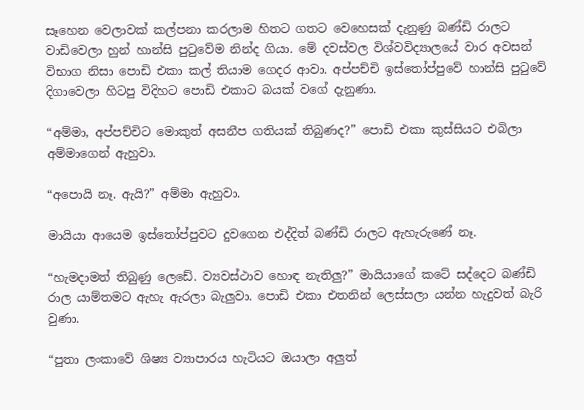සෑහෙන වෙලාවක් කල්පනා කරලාම හිතට ‍ගතට වෙහෙසක් දැනුණු බණ්ඩි රාලට වාඩිවෙලා හුන් හාන්සි පුටුවේම නින්ද ගියා. මේ දවස්වල විශ්වවිද්‍යාලයේ වාර අවසන් විභාග නිසා පොඩි එකා කල් තියාම ගෙදර ආවා. අප්පච්චි ඉස්තෝප්පුවේ හාන්සි පුටුවේ දිගාවෙලා හිටපු විදිහට පොඩි එකාට බයක් වගේ දැනුණා.

“අම්මා, අප්පච්චිට මොකුත් අසනීප ගතියක් තිබුණද?” පොඩි එකා කුස්සියට එබිලා අම්මාගෙන් ඇහුවා.

“අපොයි නෑ. ඇයි?” අම්මා ඇහුවා.

මායියා ආයෙම ඉස්තෝප්පුවට දුවගෙන එද්දිත් බණ්ඩි රාලට ඇහැරුණේ නෑ.

“හැමදාමත් තිබුණු ලෙ‍ඩේ. ව්‍යවස්ථාව හොඳ නැතිලු?” මායියාගේ කටේ සද්දෙට බණ්ඩි රාල යාම්තමට ඇහැ ඇරලා බැලුවා. පොඩි එකා එතනින් ලෙස්සලා යන්න හැදුවත් බැරි වුණා.

“පුතා ලංකාවේ ශිෂ්‍ය ව්‍යාපාරය හැටියට ඔයාලා අලුත්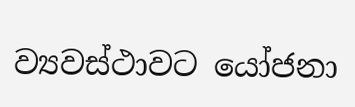ව්‍යවස්ථාවට යෝජනා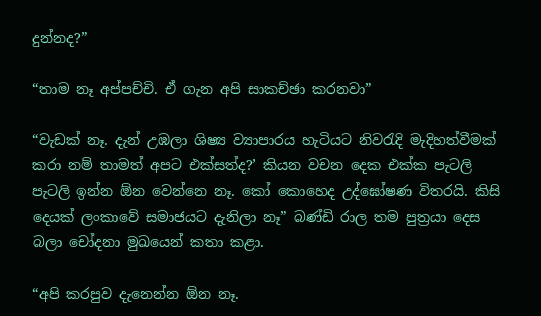දුන්නද?”

“තාම නෑ අප්පච්චි. ඒ ගැන අපි සාකච්ඡා කරනවා”

“වැඩක් නෑ. දැන් උඹලා ශිෂ්‍ය ව්‍යාපාරය හැටියට නිවරැදි මැදිහත්වීමක් කරා නම් තාමත් අපට එක්සත්ද?’ කියන වචන දෙක එක්ක පැටලි පැටලි ඉන්න ඕන වෙන්නෙ නෑ. කෝ කොහෙද උද්ඝෝෂණ විතරයි. කිසි දෙයක් ලංකාවේ සමාජයට දැනිලා නෑ” බණ්ඩි රාල තම පුත්‍රයා දෙස බලා චෝදනා මුඛයෙන් කතා කළා.

“අපි කරපුව දැනෙන්න ඕන නෑ.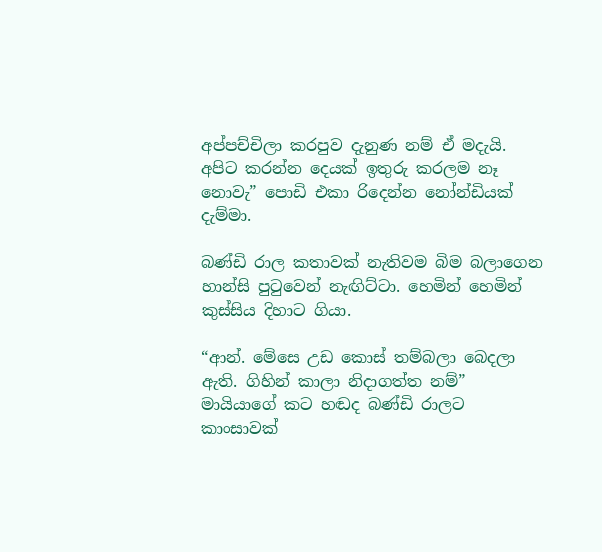අප්පච්චිලා කරපුව දැනුණ නම් ඒ මදැයි. අපිට කරන්න දෙයක් ඉතුරු කරලම නෑ නොවැ” පොඩි එකා රිදෙන්න නෝන්ඩියක් දැම්මා.

බණ්ඩි රාල කතාවක් නැතිවම බිම බලාගෙන හාන්සි පුටුවෙන් නැඟිට්ටා. හෙමින් හෙමින් කුස්සිය දිහාට ගියා.

“ආන්. මේසෙ උඩ කොස් තම්බලා බෙදලා ඇති. ගිහින් කාලා නිදාගත්ත නම්” මායියාගේ කට හඬද බණ්ඩි රාලට කාංසාවක්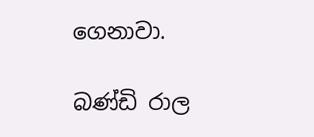ගෙනාවා.

බණ්ඩි රාල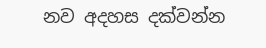නව අදහස දක්වන්න